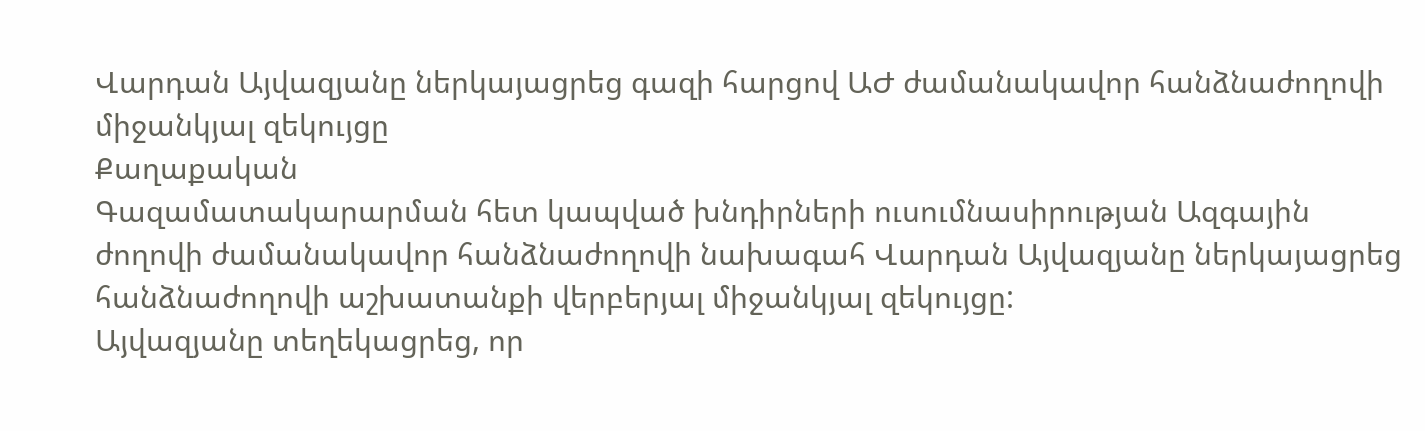Վարդան Այվազյանը ներկայացրեց գազի հարցով ԱԺ ժամանակավոր հանձնաժողովի միջանկյալ զեկույցը
Քաղաքական
Գազամատակարարման հետ կապված խնդիրների ուսումնասիրության Ազգային ժողովի ժամանակավոր հանձնաժողովի նախագահ Վարդան Այվազյանը ներկայացրեց հանձնաժողովի աշխատանքի վերբերյալ միջանկյալ զեկույցը:
Այվազյանը տեղեկացրեց, որ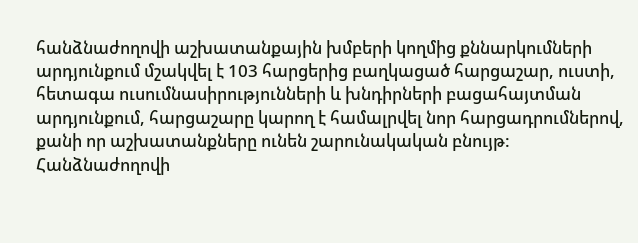հանձնաժողովի աշխատանքային խմբերի կողմից քննարկումների արդյունքում մշակվել է 103 հարցերից բաղկացած հարցաշար, ուստի, հետագա ուսումնասիրությունների և խնդիրների բացահայտման արդյունքում, հարցաշարը կարող է համալրվել նոր հարցադրումներով, քանի որ աշխատանքները ունեն շարունակական բնույթ:
Հանձնաժողովի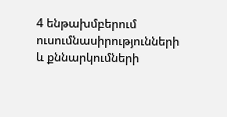4 ենթախմբերում ուսումնասիրությունների և քննարկումների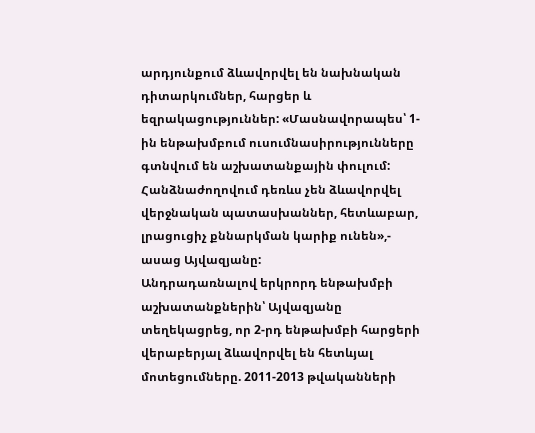արդյունքում ձևավորվել են նախնական դիտարկումներ, հարցեր և եզրակացություններ: «Մասնավորապես՝ 1-ին ենթախմբում ուսումնասիրությունները գտնվում են աշխատանքային փուլում: Հանձնաժողովում դեռևս չեն ձևավորվել վերջնական պատասխաններ, հետևաբար, լրացուցիչ քննարկման կարիք ունեն»,- ասաց Այվազյանը:
Անդրադառնալով երկրորդ ենթախմբի աշխատանքներին՝ Այվազյանը տեղեկացրեց, որ 2-րդ ենթախմբի հարցերի վերաբերյալ ձևավորվել են հետևյալ մոտեցումները. 2011-2013 թվականների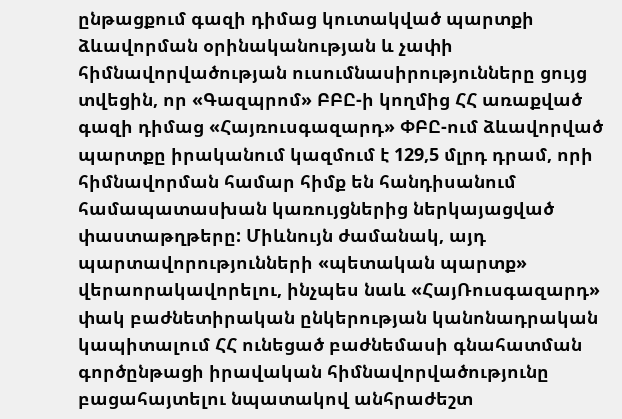ընթացքում գազի դիմաց կուտակված պարտքի ձևավորման օրինականության և չափի հիմնավորվածության ուսումնասիրությունները ցույց տվեցին, որ «Գազպրոմ» ԲԲԸ-ի կողմից ՀՀ առաքված գազի դիմաց «Հայռուսգազարդ» ՓԲԸ-ում ձևավորված պարտքը իրականում կազմում է 129,5 մլրդ դրամ, որի հիմնավորման համար հիմք են հանդիսանում համապատասխան կառույցներից ներկայացված փաստաթղթերը: Միևնույն ժամանակ, այդ պարտավորությունների «պետական պարտք» վերաորակավորելու, ինչպես նաև «ՀայՌուսգազարդ» փակ բաժնետիրական ընկերության կանոնադրական կապիտալում ՀՀ ունեցած բաժնեմասի գնահատման գործընթացի իրավական հիմնավորվածությունը բացահայտելու նպատակով անհրաժեշտ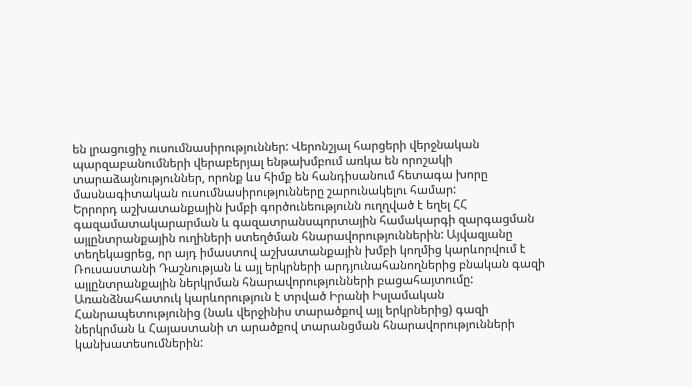են լրացուցիչ ուսումնասիրություններ: Վերոնշյալ հարցերի վերջնական պարզաբանումների վերաբերյալ ենթախմբում առկա են որոշակի տարաձայնություններ, որոնք ևս հիմք են հանդիսանում հետագա խորը մասնագիտական ուսումնասիրությունները շարունակելու համար:
Երրորդ աշխատանքային խմբի գործունեությունն ուղղված է եղել ՀՀ գազամատակարարման և գազատրանսպորտային համակարգի զարգացման այլընտրանքային ուղիների ստեղծման հնարավորություններին: Այվազյանը տեղեկացրեց, որ այդ իմաստով աշխատանքային խմբի կողմից կարևորվում է Ռուսաստանի Դաշնության և այլ երկրների արդյունահանողներից բնական գազի այլընտրանքային ներկրման հնարավորությունների բացահայտումը: Առանձնահատուկ կարևորություն է տրված Իրանի Իսլամական Հանրապետությունից (նաև վերջինիս տարածքով այլ երկրներից) գազի ներկրման և Հայաստանի տ արածքով տարանցման հնարավորությունների կանխատեսումներին: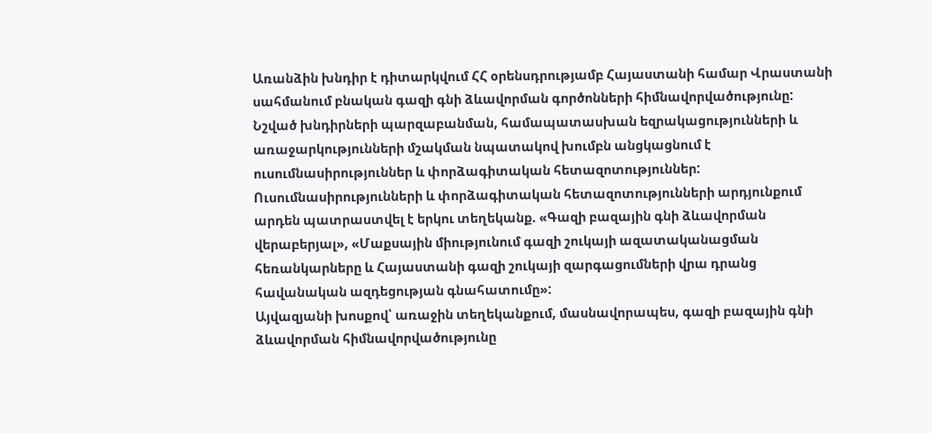Առանձին խնդիր է դիտարկվում ՀՀ օրենսդրությամբ Հայաստանի համար Վրաստանի սահմանում բնական գազի գնի ձևավորման գործոնների հիմնավորվածությունը: Նշված խնդիրների պարզաբանման, համապատասխան եզրակացությունների և առաջարկությունների մշակման նպատակով խումբն անցկացնում է ուսումնասիրություններ և փորձագիտական հետազոտություններ:
Ուսումնասիրությունների և փորձագիտական հետազոտությունների արդյունքում արդեն պատրաստվել է երկու տեղեկանք. «Գազի բազային գնի ձևավորման վերաբերյալ», «Մաքսային միությունում գազի շուկայի ազատականացման հեռանկարները և Հայաստանի գազի շուկայի զարգացումների վրա դրանց հավանական ազդեցության գնահատումը»:
Այվազյանի խոսքով՝ առաջին տեղեկանքում, մասնավորապես, գազի բազային գնի ձևավորման հիմնավորվածությունը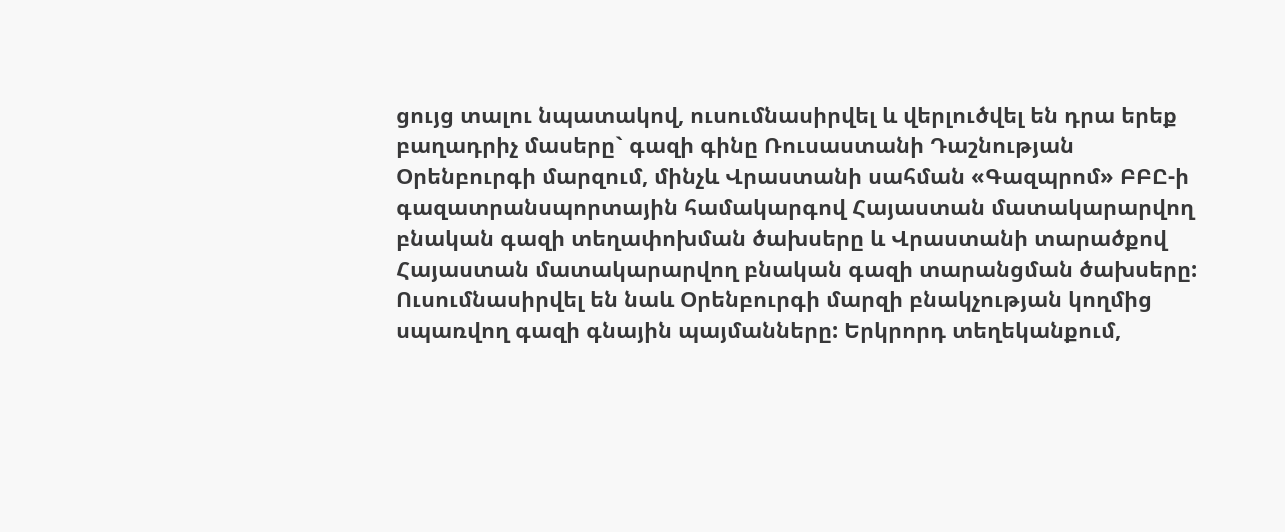ցույց տալու նպատակով, ուսումնասիրվել և վերլուծվել են դրա երեք բաղադրիչ մասերը` գազի գինը Ռուսաստանի Դաշնության Օրենբուրգի մարզում, մինչև Վրաստանի սահման «Գազպրոմ» ԲԲԸ-ի գազատրանսպորտային համակարգով Հայաստան մատակարարվող բնական գազի տեղափոխման ծախսերը և Վրաստանի տարածքով Հայաստան մատակարարվող բնական գազի տարանցման ծախսերը: Ուսումնասիրվել են նաև Օրենբուրգի մարզի բնակչության կողմից սպառվող գազի գնային պայմանները: Երկրորդ տեղեկանքում,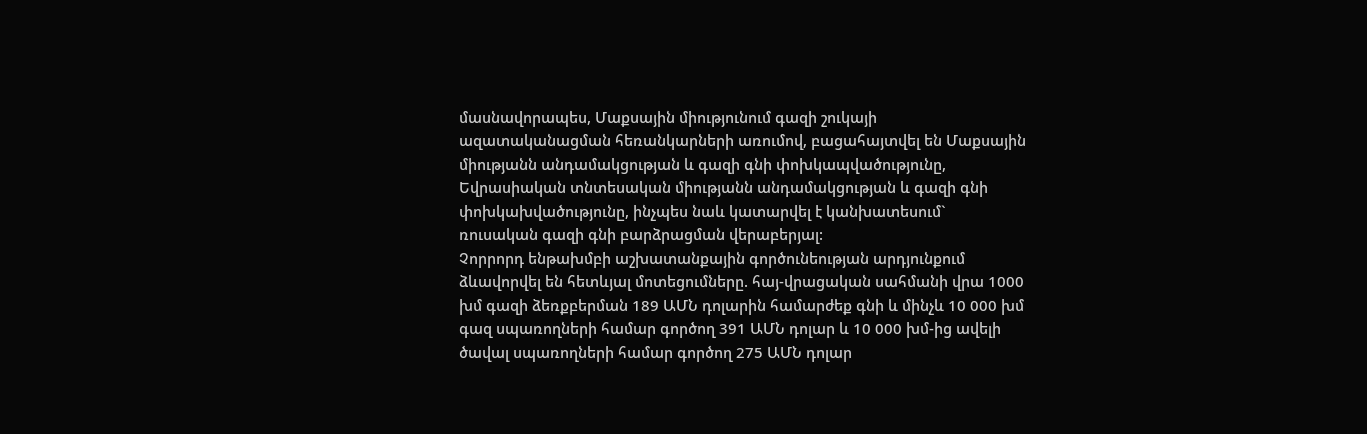մասնավորապես, Մաքսային միությունում գազի շուկայի ազատականացման հեռանկարների առումով, բացահայտվել են Մաքսային միությանն անդամակցության և գազի գնի փոխկապվածությունը, Եվրասիական տնտեսական միությանն անդամակցության և գազի գնի փոխկախվածությունը, ինչպես նաև կատարվել է կանխատեսում` ռուսական գազի գնի բարձրացման վերաբերյալ:
Չորրորդ ենթախմբի աշխատանքային գործունեության արդյունքում ձևավորվել են հետևյալ մոտեցումները. հայ-վրացական սահմանի վրա 1000 խմ գազի ձեռքբերման 189 ԱՄՆ դոլարին համարժեք գնի և մինչև 10 000 խմ գազ սպառողների համար գործող 391 ԱՄՆ դոլար և 10 000 խմ-ից ավելի ծավալ սպառողների համար գործող 275 ԱՄՆ դոլար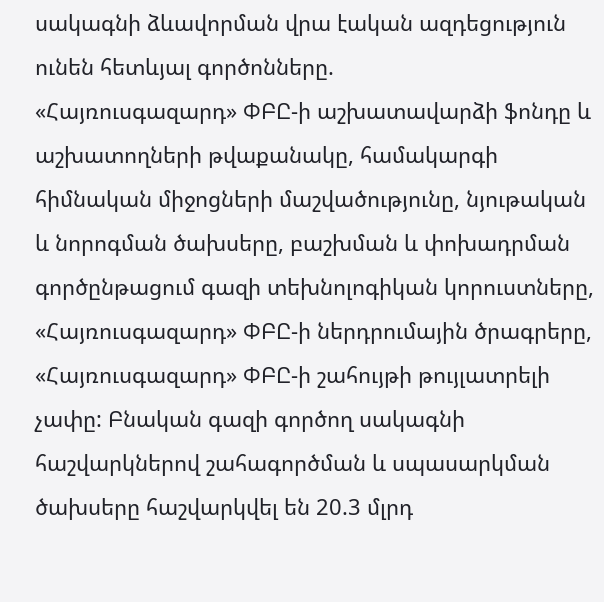սակագնի ձևավորման վրա էական ազդեցություն ունեն հետևյալ գործոնները.
«Հայռուսգազարդ» ՓԲԸ-ի աշխատավարձի ֆոնդը և աշխատողների թվաքանակը, համակարգի հիմնական միջոցների մաշվածությունը, նյութական և նորոգման ծախսերը, բաշխման և փոխադրման գործընթացում գազի տեխնոլոգիկան կորուստները, «Հայռուսգազարդ» ՓԲԸ-ի ներդրումային ծրագրերը, «Հայռուսգազարդ» ՓԲԸ-ի շահույթի թույլատրելի չափը: Բնական գազի գործող սակագնի հաշվարկներով շահագործման և սպասարկման ծախսերը հաշվարկվել են 20.3 մլրդ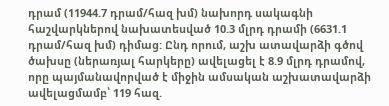դրամ (11944.7 դրամ/հազ խմ) նախորդ սակագնի հաշվարկներով նախատեսված 10.3 մլրդ դրամի (6631.1 դրամ/հազ խմ) դիմաց: Ընդ որում, աշխ ատավարձի գծով ծախսը (ներառյալ հարկերը) ավելացել է 8.9 մլրդ դրամով, որը պայմանավորված է միջին ամսական աշխատավարձի ավելացմամբ՝ 119 հազ.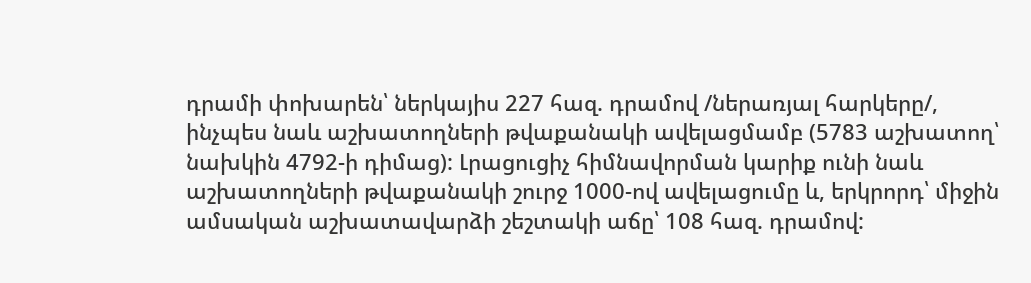դրամի փոխարեն՝ ներկայիս 227 հազ. դրամով /ներառյալ հարկերը/, ինչպես նաև աշխատողների թվաքանակի ավելացմամբ (5783 աշխատող՝ նախկին 4792-ի դիմաց): Լրացուցիչ հիմնավորման կարիք ունի նաև աշխատողների թվաքանակի շուրջ 1000-ով ավելացումը և, երկրորդ՝ միջին ամսական աշխատավարձի շեշտակի աճը՝ 108 հազ. դրամով: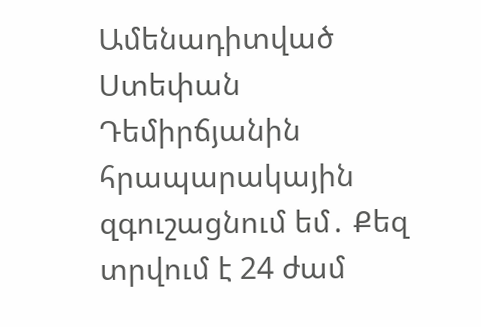Ամենադիտված
Ստեփան Դեմիրճյանին հրապարակային զգուշացնում եմ․ Քեզ տրվում է 24 ժամ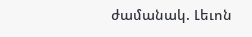ժամանակ. Լեւոն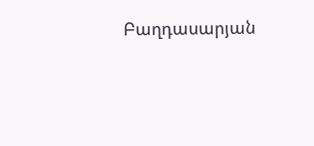Բաղդասարյան